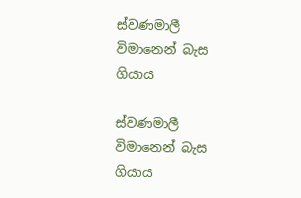ස්වණමාලී විමානෙන් බැස ගියාය

ස්වණමාලී විමානෙන් බැස ගියාය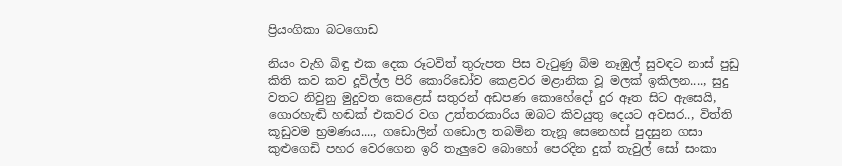ප්‍රියංගිකා බටගොඩ

නියං වැහි බිඳු එක දෙක රූටවිත් තුරුපත පිස වැටුණු බිම නෑඹුල් සුවඳට නාස් පුඩු කිති කව කව දූවිල්ල පිරි කොරිඩෝව කෙළවර මළානික වූ මලක් ඉකිලන...., සුදු වතට නිවුනු මුදුවත කෙළෙස් සතුරන් අඩපණ කොහේදෝ දුර ඈත සිට ඇසෙයි, ගොරහැඬි හඬක් එකවර වග උත්තරකාරිය ඔබට කිවයුතු දෙයට අවසර.., විත්ති කූඩුවම භ්‍රමණය...., ගඩොලින් ගඩොල තබමින තැනූ සෙනෙහස් පුදසුන ගසා කුළුගෙඩි පහර වෙරගෙන ඉරි තැලුවෙ බොහෝ පෙරදින දුක් තැවුල් සෝ සංකා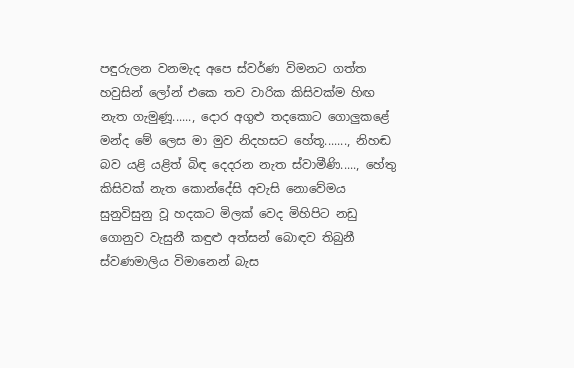පඳුරුලන වනමැද අපෙ ස්වර්ණ විමනට ගත්ත හවුසින් ලෝන් එකෙ තව වාරික කිසිවක්ම හිඟ නැත ගැමුණූ......, දොර අගුළු තදකොට ගොලුකළේ මන්ද මේ ලෙස මා මුව නිදහසට හේතූ......., නිහඬ බව යළි යළිත් බිඳ දෙදරන නැත ස්වාමීණි....., හේතු කිසිවක් නැත කොන්දේසි අවැසි නොවේමය සුනුවිසුනු වූ හදකට මිලක් වෙද මිහිපිට නඩු ගොනුව වැසුනී කඳුළු අත්සන් බොඳව තිබුනී ස්වණමාලිය විමානෙන් බැස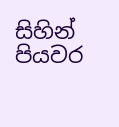සිහින් පියවර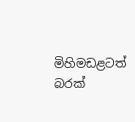මිහිමඩළටත් බරක්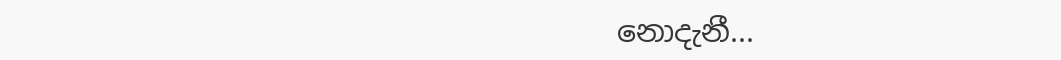නොදැනී...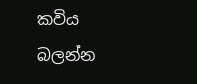කවිය බලන්න